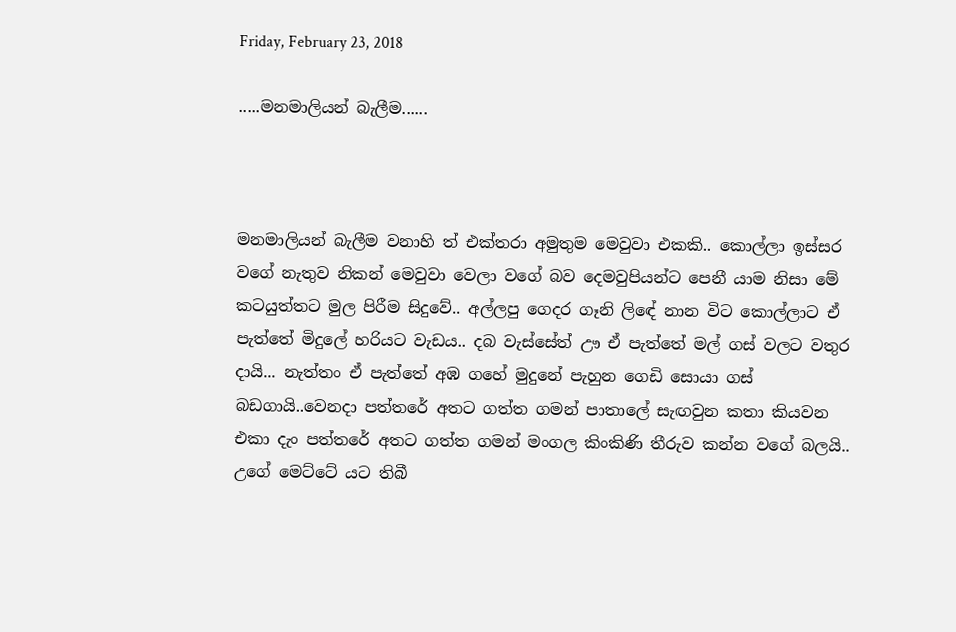Friday, February 23, 2018

.....මනමාලියන් බැලීම......



මනමාලියන් බැලීම වනාහි ත් එක්තරා අමුතුම මෙවුවා එකකි.. කොල්ලා ඉස්සර වගේ නැතුව නිකන් මෙවුවා වෙලා වගේ බව දෙමවුපියන්ට පෙනී යාම නිසා මේ කටයුත්තට මුල පිරීම සිදුවේ.. අල්ලපු ගෙදර ගෑනි ලිඳේ නාන විට කොල්ලාට ඒ පැත්තේ මිදුලේ හරියට වැඩය.. දබ වැස්සේත් ඌ ඒ පැත්තේ මල් ගස් වලට වතුර දායි... නැත්තං ඒ පැත්තේ අඹ ගහේ මුදුනේ පැහුන ගෙඩි සොයා ගස් බඩගායි..වෙනදා පත්තරේ අතට ගත්ත ගමන් පාතාලේ සැඟවුන කතා කියවන එකා දැං පත්තරේ අතට ගත්ත ගමන් මංගල කිංකිණි තීරුව කන්න වගේ බලයි.. උගේ මෙට්ටේ යට තිබී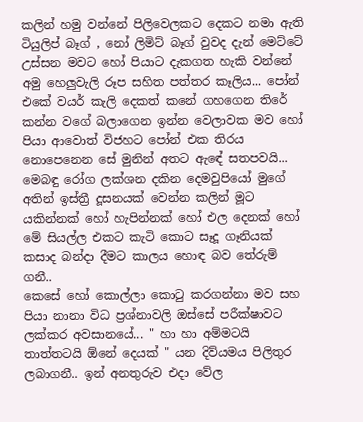කලින් හමු වන්නේ පිලිවෙලකට දෙකට නමා ඇති ටියුලිප් බෑග් , නෝ ලිමිට් බෑග් වුවද දැන් මෙට්ටේ උස්සන මවට හෝ පියාට දැකගත හැකි වන්නේ අමු හෙලුවැලි රූප සහිත පත්තර කෑලිය... පෝන් එකේ වයර් කැලි දෙකත් කනේ ගහගෙන තිරේ කන්න වගේ බලාගෙන ඉන්න වෙලාවක මව හෝ පියා ආවොත් විජහට පෝන් එක තිරය නොපෙනෙන සේ මුනින් අතට ඇඳේ සතපවයි... මෙබඳු රෝග ලක්ශන දකින දෙමවුපියෝ මුගේ අතින් ඉස්ත්‍රී දූසනයක් වෙන්න කලින් මූට යකින්නක් හෝ හැපින්නක් හෝ එල දෙනක් හෝ මේ සියල්ල එකට කැටි කොට සෑදූ ගෑනියක් කසාද බන්දා දීමට කාලය හොඳ බව තේරුම් ගනී..
කෙසේ හෝ කොල්ලා කොටු කරගන්නා මව සහ පියා නානා විධ ප්‍රශ්නාවලි ඔස්සේ පරීක්ෂාවට ලක්කර අවසානයේ... " හා හා අම්මටයි තාත්තටයි ඕනේ දෙයක් " යන දිව්යමය පිලිතුර ලබාගනී.. ඉන් අනතුරුව එදා වේල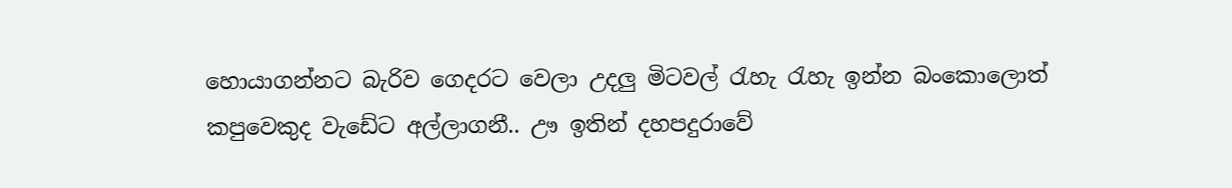හොයාගන්නට බැරිව ගෙදරට වෙලා උදලු මිටවල් රැහැ රැහැ ඉන්න බංකොලොත් කපුවෙකුද වැඩේට අල්ලාගනී.. ඌ ඉතින් දහපදුරාවේ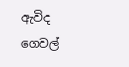ඇවිද ගෙවල්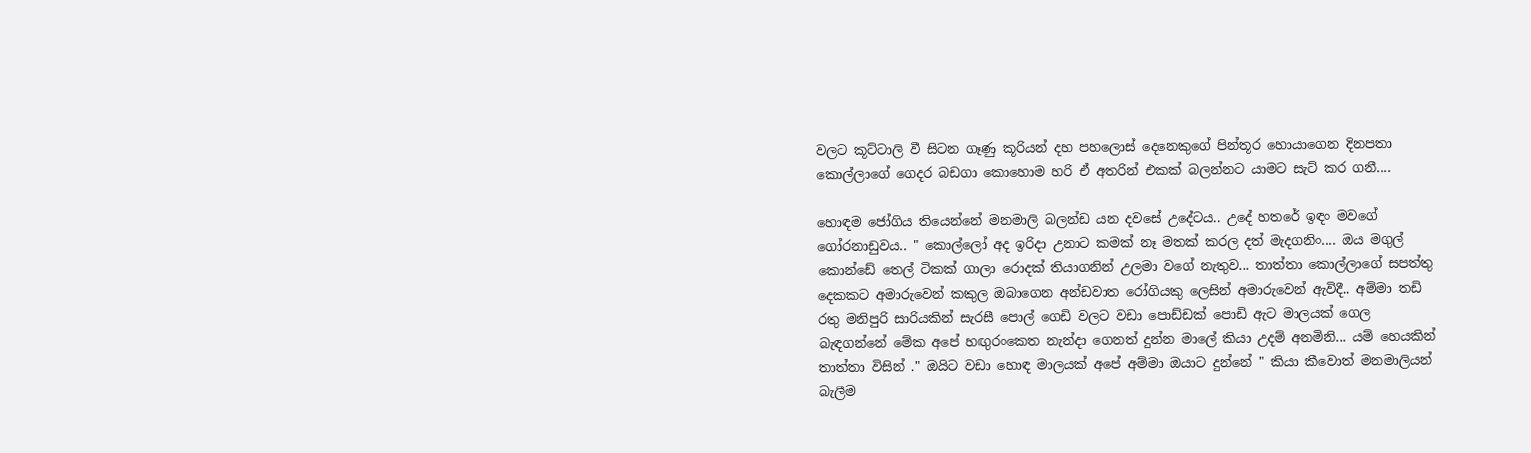වලට කූට්ටාලි වී සිටන ගෑණු කූරියන් දහ පහලොස් දෙනෙකුගේ පින්තූර හොයාගෙන දිනපතා කොල්ලාගේ ගෙදර බඩගා කොහොම හරි ඒ අතරින් එකක් බලන්නට යාමට සැට් කර ගනී....

හොඳම ජෝගිය තියෙන්නේ මනමාලි බලන්ඩ යන දවසේ උදේටය.. උදේ හතරේ ඉඳං මවගේ ගෝරනාඩුවය.. " කොල්ලෝ අද ඉරිදා උනාට කමක් නෑ මතක් කරල දත් මැදගනිං.... ඔය මගුල් කොන්ඩේ තෙල් ටිකක් ගාලා රොදක් තියාගනින් උලමා වගේ නැතුව... තාත්තා කොල්ලාගේ සපත්තු දෙකකට අමාරුවෙන් කකුල ඔබාගෙන අන්ඩවාත රෝගියකු ලෙසින් අමාරුවෙන් ඇවිදී.. අම්මා තඩි රතු මනිපුරි සාරියකින් සැරසී පොල් ගෙඩි වලට වඩා පොඩ්ඩක් පොඩි ඇට මාලයක් ගෙල බැඳගන්නේ මේක අපේ හඟුරංකෙත නැන්දා ගෙනත් දුන්න මාලේ කියා උදම් අනමිනි... යම් හෙයකින් තාත්තා විසින් ." ඔයිට වඩා හොඳ මාලයක් අපේ අම්මා ඔයාට දුන්නේ " කියා කීවොත් මනමාලියන් බැලීම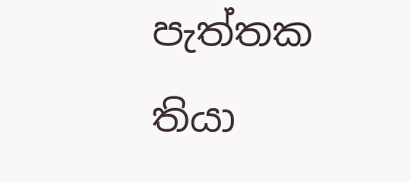පැත්තක තියා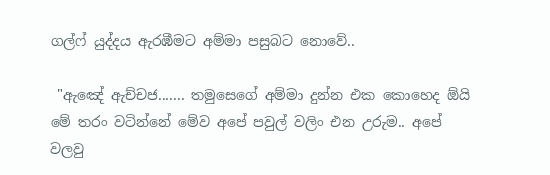ගල්ෆ් යුද්දය ඇරඹීමට අම්මා පසුබට නොවේ..

 "ඇඤේ ඇච්චජ....... තමුසෙගේ අම්මා දුන්න එක කොහෙද ඕයි මේ තරං වටින්නේ මේව අපේ පවුල් වලිං එන උරුම.. අපේ වලවු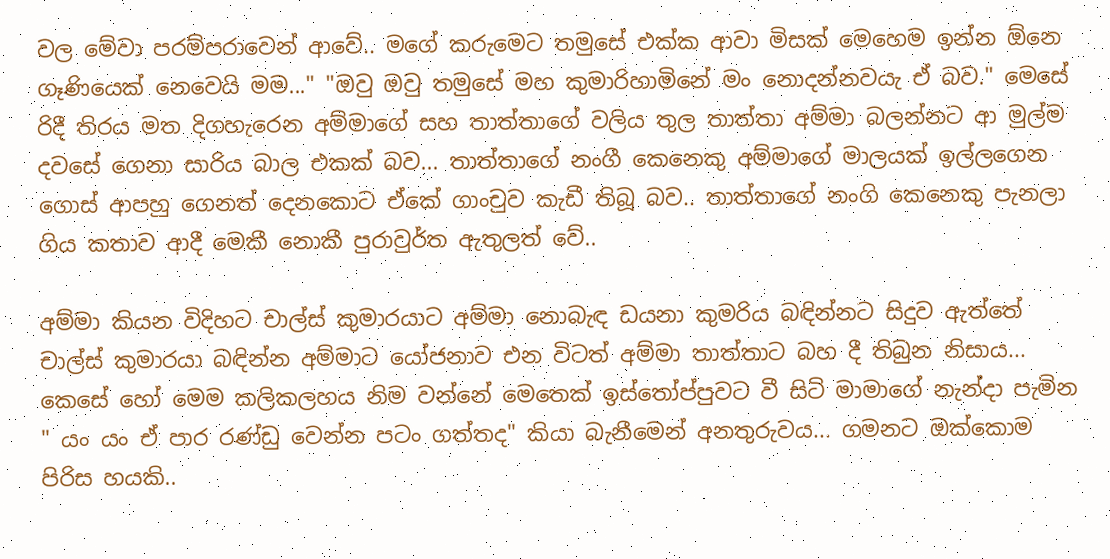වල මේවා පරම්පරාවෙන් ආවේ.. මගේ කරුමෙට තමුසේ එක්ක ආවා මිසක් මෙහෙම ඉන්න ඕනෙ ගෑණියෙක් නෙවෙයි මම..." "ඔවු ඔවු තමුසේ මහ කුමාරිහාමිනේ මං නොදන්නවයැ ඒ බව." මෙසේ රිදී තිරය මත දිගහැරෙන අම්මාගේ සහ තාත්තාගේ වලිය තුල තාත්තා අම්මා බලන්නට ආ මුල්ම දවසේ ගෙනා සාරිය බාල එකක් බව... තාත්තාගේ නංගී කෙනෙකු අම්මාගේ මාලයක් ඉල්ලගෙන ගොස් ආපහු ගෙනත් දෙනකොට ඒකේ ගාංචුව කැඩී තිබූ බව.. තාත්තාගේ නංගි කෙනෙකු පැනලා ගිය කතාව ආදී මෙකී නොකී පුරාවුර්ත ඇතුලත් වේ..

අම්මා කියන විදිහට චාල්ස් කුමාරයාට අම්මා නොබැඳ ඩයනා කුමරිය බඳින්නට සිදුව ඇත්තේ චාල්ස් කුමාරයා බඳින්න අම්මාට යෝජනාව එන විටත් අම්මා තාත්තාට බහ දී තිබුන නිසාය... කෙසේ හෝ මෙම කලිකලහය නිම වන්නේ මෙතෙක් ඉස්තෝප්පුවට වී සිටි මාමාගේ නැන්දා පැමින " යං යං ඒ පාර රණ්ඩු වෙන්න පටං ගත්තද" කියා බැනීමෙන් අනතුරුවය... ගමනට ඔක්කොම පිරිස හයකි..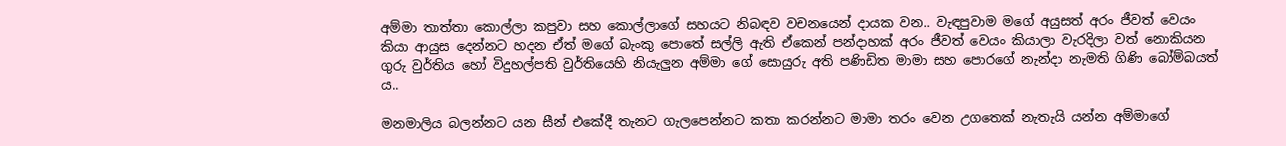අම්මා තාත්තා කොල්ලා කපුවා සහ කොල්ලාගේ සහයට නිබඳව වචනයෙන් දායක වන.. වැඳපුවාම මගේ අයුසත් අරං ජීවත් වෙයං කියා ආයුස දෙන්නට හදන ඒත් මගේ බැංකු පොතේ සල්ලි ඇති ඒකෙන් පන්දාහක් අරං ජීවත් වෙයං කියාලා වැරදිලා වත් නොකියන ගුරු වුර්තිය හෝ විදුහල්පති වුර්තියෙහි නියැලුන අම්මා ගේ සොයුරු අති පණිඩිත මාමා සහ පොරගේ නැන්දා නැමති ගිණි බෝම්බයත් ය..

මනමාලිය බලන්නට යන සීන් එකේදී තැනට ගැලපෙන්නට කතා කරන්නට මාමා තරං වෙන උගතෙක් නැතැයි යන්න අම්මාගේ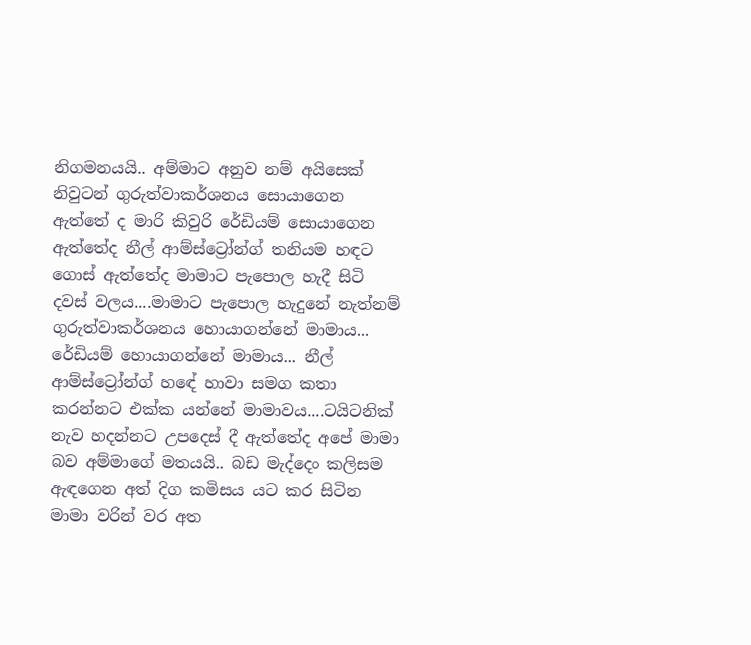නිගමනයයි.. අම්මාට අනුව නම් අයිසෙක් නිවුටන් ගුරුත්වාකර්ශනය සොයාගෙන ඇත්තේ ද මාරි කිවුරි රේඩියම් සොයාගෙන ඇත්තේද නීල් ආම්ස්ට්‍රෝන්ග් තනියම හඳට ගොස් ඇත්තේද මාමාට පැපොල හැදී සිටි දවස් වලය....මාමාට පැපොල හැදුනේ නැත්නම් ගුරුත්වාකර්ශනය හොයාගන්නේ මාමාය... රේඩියම් හොයාගන්නේ මාමාය... නීල් ආම්ස්ට්‍රෝන්ග් හඳේ හාවා සමග කතා කරන්නට එක්ක යන්නේ මාමාවය....ටයිටනික් නැව හදන්නට උපදෙස් දී ඇත්තේද අපේ මාමා බව අම්මාගේ මතයයි.. බඩ මැද්දෙං කලිසම ඇඳගෙන අත් දිග කමිසය යට කර සිටින මාමා වරින් වර අත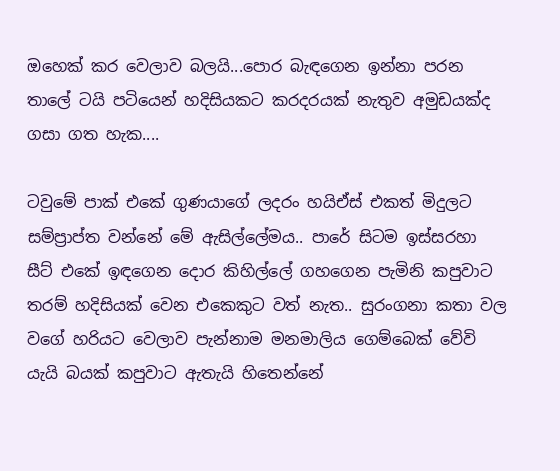ඔහෙක් කර වෙලාව බලයි...පොර බැඳගෙන ඉන්නා පරන තාලේ ටයි පටියෙන් හදිසියකට කරදරයක් නැතුව අමුඩයක්ද ගසා ගත හැක....

ටවුමේ පාක් එකේ ගුණයාගේ ලදරං හයිඒස් එකත් මිදුලට සම්ප්‍රාප්ත වන්නේ මේ ඇසිල්ලේමය.. පාරේ සිටම ඉස්සරහා සීට් එකේ ඉඳගෙන දොර කිහිල්ලේ ගහගෙන පැමිනි කපුවාට තරම් හදිසියක් වෙන එකෙකුට වත් නැත.. සුරංගනා කතා වල වගේ හරියට වෙලාව පැන්නාම මනමාලිය ගෙම්බෙක් වේවි යැයි බයක් කපුවාට ඇතැයි හිතෙන්නේ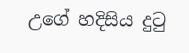උගේ හදිසිය දුටු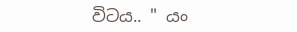විටය.. " යං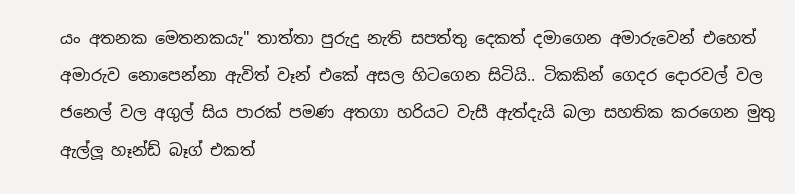යං අතනක මෙතනකයැ" තාත්තා පුරුදු නැති සපත්තු දෙකත් දමාගෙන අමාරුවෙන් එහෙත් අමාරුව නොපෙන්නා ඇවිත් වෑන් එකේ අසල හිටගෙන සිටියි.. ටිකකින් ගෙදර දොරවල් වල ජනෙල් වල අගුල් සිය පාරක් පමණ අතගා හරියට වැසී ඇත්දැයි බලා සහතික කරගෙන මුතු ඇල්ලූ හෑන්ඩ් බෑග් එකත්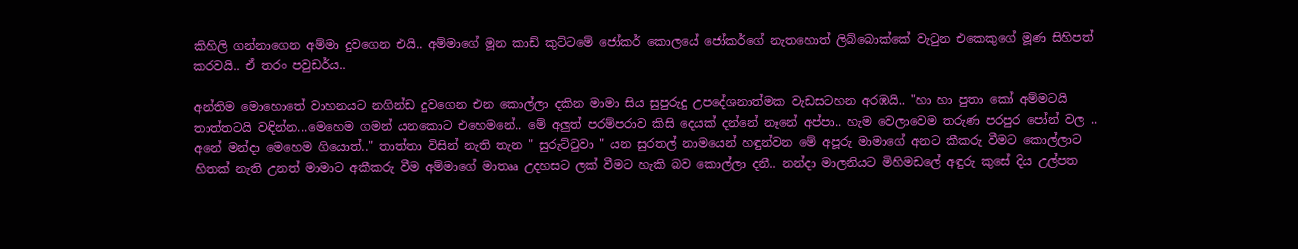කිහිලි ගන්නාගෙන අම්මා දුවගෙන එයි.. අම්මාගේ මූන කාඩ් කුට්ටමේ ජෝකර් කොලයේ ජෝකර්ගේ නැතහොත් ලිබ්බොක්කේ වැටුන එකෙකුගේ මූණ සිහිපත් කරවයි.. ඒ තරං පවුඩර්ය..

අන්තිම මොහොතේ වාහනයට නගින්ඩ දුවගෙන එන කොල්ලා දකින මාමා සිය සුපුරුදු උපදේශනාත්මක වැඩසටහන අරඹයි.. "හා හා පුතා කෝ අම්මටයි තාත්තටයි වඳින්න...මෙහෙම ගමන් යනකොට එහෙමනේ.. මේ අලුත් පරම්පරාව කිසි දෙයක් දන්නේ නෑනේ අප්පා.. හැම වෙලාවෙම තරුණ පරපුර පෝන් වල .. අනේ මන්දා මෙහෙම ගියොත්.." තාත්තා විසින් නැති තැන " සුරුට්ටුවා " යන සුරතල් නාමයෙන් හඳුන්වන මේ අපූරු මාමාගේ අනට කීකරු වීමට කොල්ලාට හිතක් නැති උනත් මාමාට අකීකරු වීම අම්මාගේ මාතෲ උදහසට ලක් වීමට හැකි බව කොල්ලා දනී.. නන්දා මාලනියට මිහිමඩලේ අඳුරු කුසේ දිය උල්පත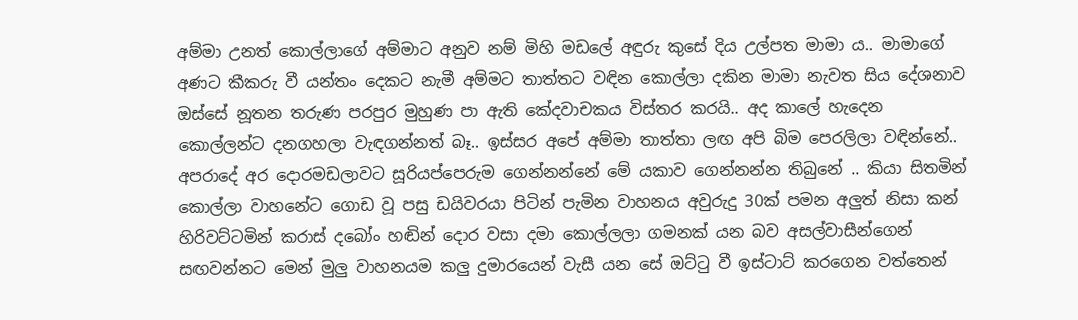අම්මා උනත් කොල්ලාගේ අම්මාට අනුව නම් මිහි මඩලේ අඳුරු කුසේ දිය උල්පත මාමා ය.. මාමාගේ අණට කීකරු වී යන්තං දෙකට නැමී අම්මට තාත්තට වඳින කොල්ලා දකින මාමා නැවත සිය දේශනාව ඔස්සේ නූතන තරුණ පරපුර මුහුණ පා ඇති කේදවාචකය විස්තර කරයි.. අද කාලේ හැදෙන කොල්ලන්ට දනගහලා වැඳගන්නත් බෑ.. ඉස්සර අපේ අම්මා තාත්තා ලඟ අපි බිම පෙරලිලා වඳින්නේ.. අපරාදේ අර දොරමඩලාවට සූරියප්පෙරුම ගෙන්නන්නේ මේ යකාව ගෙන්නන්න තිබුනේ .. කියා සිතමින් කොල්ලා වාහනේට ගොඩ වූ පසු ඩයිවරයා පිටින් පැමින වාහනය අවුරුදු 30ක් පමන අලුත් නිසා කන් හිරිවට්ටමින් කරාස් දබෝං හඬින් දොර වසා දමා කොල්ලලා ගමනක් යන බව අසල්වාසීන්ගෙන් සඟවන්නට මෙන් මුලු වාහනයම කලු දුමාරයෙන් වැසී යන සේ ඔට්ටු වී ඉස්ටාට් කරගෙන වත්තෙන්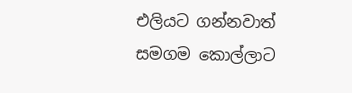එලියට ගන්නවාත් සමගම කොල්ලාට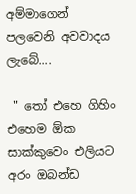අම්මාගෙන් පලවෙනි අවවාදය ලැබේ....

 " තෝ එහෙ ගිහිං එහෙම ඕක සාක්කුවෙං එලියට අරං ඔබන්ඩ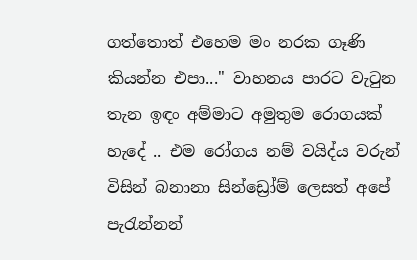ගත්තොත් එහෙම මං නරක ගෑණි කියන්න එපා..." වාහනය පාරට වැටුන තැන ඉඳං අම්මාට අමුතුම රොගයක් හැදේ .. එම රෝගය නම් වයිද්ය වරුන් විසින් බනානා සින්ඩ්‍රෝම් ලෙසත් අපේ පැරැන්නන්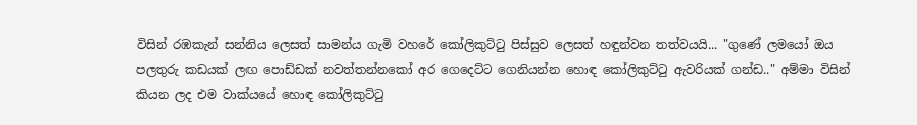විසින් රඹකැන් සන්නිය ලෙසත් සාමන්ය ගැමි වහරේ කෝලිකුට්ටු පිස්සුව ලෙසත් හඳුන්වන තත්වයයි... "ගුණේ ලමයෝ ඔය පලතුරු කඩයක් ලඟ පොඩ්ඩක් නවත්තන්නකෝ අර ගෙදෙට්ට ගෙනියන්න හොඳ කෝලිකුට්ටු ඇවරියක් ගන්ඩ.." අම්මා විසින් කියන ලද එම වාක්යයේ හොඳ කෝලිකුට්ටු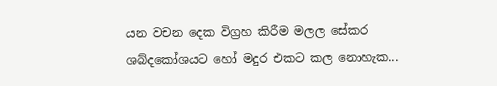යන වචන දෙක විග්‍රහ කිරීම මලල සේකර ශබ්දකෝශයට හෝ මදුර එකට කල නොහැක...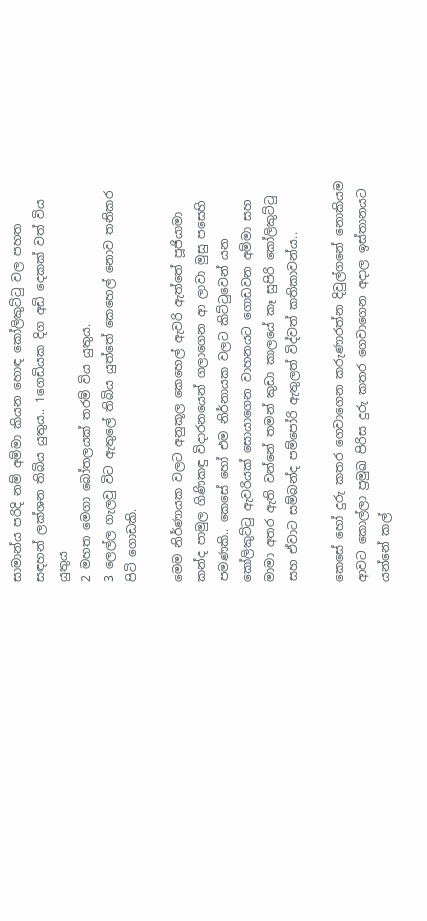සාමාන්ය පරිදි නම් අම්මා කියන හොඳ කෝලිකුට්ටු වල පහත සඳහන් ලක්ශන තිබිය යුතුය.. 1ගෙඩියක දිග අඩි දෙකක් වත් විය යුතුය
2 මහත මෙගා බෝතලයක් තරම් විය යුතුය.
3 ලෙල්ල ගැලවු විට ඇතුලේ තිබිය යුත්තේ කෙහෙල් නොව තනිකර පිටි ගොඩකි.

මෙම නිර්ණායක වලට අනුකූල කෙහෙල් ඇවරි ඇත්තේ පූජියාමා කන්ද පාමුල ගිණිකඳු විදාරනයෙන් ගලාගෙන ආ ලාවා මුසු පසෙහි පමණකි.. කෙසේ හෝ එම නිර්නායක වලට කිට්ටුවෙන් යන කෝලිකුට්ටු ඇවරියක් සොයාගෙන වාහනයට ගොඩවන අම්මා සහ මාමා අතර ඇති වන්නේ තමන් කුඩා කාලයේ කෑ සුපිරි කෝලිකුට්ටු සහ ඒවාට සම්බන්ද පම්පෝරි ඇතුලත් විද්වත් කතිකාවන්ය..

කෙසේ හෝ දුරු කතර ගෙවාගෙන කරුණාරත්න දිවුල්ගනේ නොකියම ආවට කොල්ලා ප්‍රමුඛ පිරිස දුරු කතර ගෙවාගෙන අදාල ඉස්තානයට යන්නේ කල්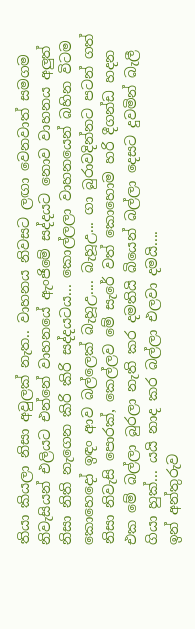තියා කියලා නිසා අවුලක් නැත.. වාහනය නිවසට ලඟා වෙනවාත් සමගම නිවැසියන් එලියට එන්නේ වාහනයේ ඇංජිමේ සද්දයට නොව වාහනය අලුත් නිසා නිති නැගෙන කිරි කිරි සද්දයටය... කොල්ලලා වාහනයෙන් බහින විටම කොහෙදෝ ඉඳං ආව බල්ලෙක් බැහූඋ.... බැහූඋ... ගා බුරාවදින්නට පටන් ගත් නිසා නිවැසි පොරක්, කෙල්ලව මේ සැරේ වත් කොහොම හරි දීගන්ඩ හදන එක මේ බල්ලා බුරලා නැති කර දමතියි බියෙන් බල්ලා දෙසට දුවමින් බැලී ගියා හුක්... යයි නාද කර බල්ලා එලවා දමයි....
ඉන් අන්තුරුව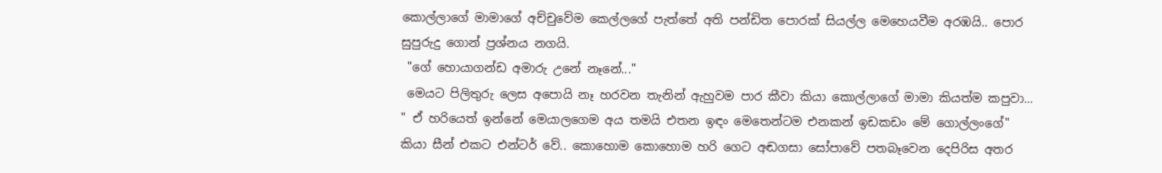කොල්ලාගේ මාමාගේ අච්චුවේම කෙල්ලගේ පැත්තේ අති පන්ඩිත පොරක් සියල්ල මෙහෙයවීම අරඹයි.. පොර සුපුරුදු ගොන් ප්‍රශ්නය නගයි.
 "ගේ හොයාගන්ඩ අමාරු උනේ නෑනේ..."
 මෙයට පිලිතුරු ලෙස අපොයි නෑ හරවන තැනින් ඇහුවම පාර කීවා කියා කොල්ලාගේ මාමා කියත්ම කපුවා...
" ඒ හරියෙත් ඉන්නේ මෙයාලගෙම අය තමයි එතන ඉඳං මෙතෙන්ටම එනකන් ඉඩකඩං මේ ගොල්ලංගේ" කියා සීන් එකට එන්ටර් වේ.. කොහොම කොහොම හරි ගෙට අඬගසා සෝපාවේ පතබෑවෙන දෙපිරිස අතර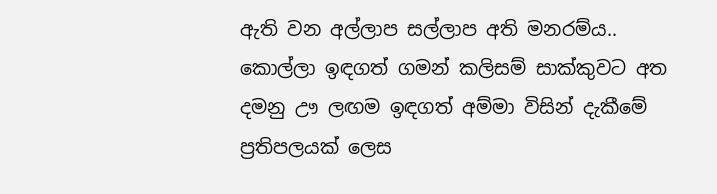ඇති වන අල්ලාප සල්ලාප අති මනරම්ය.. කොල්ලා ඉඳගත් ගමන් කලිසම් සාක්කුවට අත දමනු ඌ ලඟම ඉඳගත් අම්මා විසින් දැකීමේ ප්‍රතිපලයක් ලෙස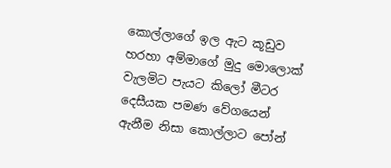කොල්ලාගේ ඉල ඇට කූඩුව හරහා අම්මාගේ මුදු මොලොක් වැලමිට පැයට කිලෝ මීටර දෙසීයක පමණ වේගයෙන් ඇනීම නිසා කොල්ලාට පෝන්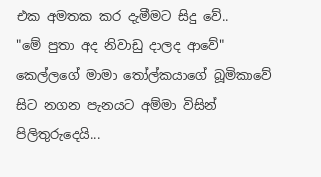එක අමතක කර දැමීමට සිදු වේ..
"මේ පුතා අද නිවාඩු දාලද ආවේ"
කෙල්ලගේ මාමා තෝල්කයාගේ බූමිකාවේ සිට නගන පැනයට අම්මා විසින් පිලිතුරුදෙයි...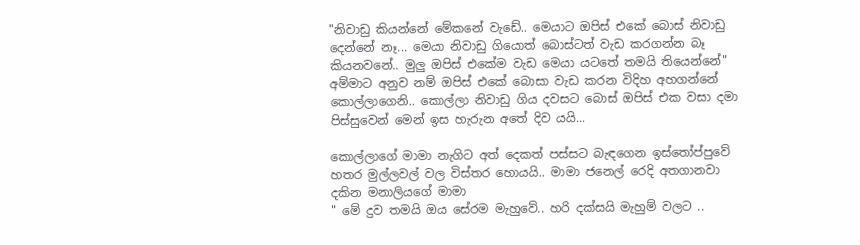"නිවාඩු කියන්නේ මේකනේ වැඩේ.. මෙයාට ඔපිස් එකේ බොස් නිවාඩු දෙන්නේ නෑ... මෙයා නිවාඩු ගියොත් බොස්ටත් වැඩ කරගන්න බෑ කියනවනේ.. මුලු ඔපිස් එකේම වැඩ මෙයා යටතේ තමයි තියෙන්නේ" අම්මාට අනුව නම් ඔපිස් එකේ බොසා වැඩ කරන විදිහ අහගන්නේ කොල්ලාගෙනි.. කොල්ලා නිවාඩු ගිය දවසට බොස් ඔපිස් එක වසා දමා පිස්සුවෙන් මෙන් ඉස හැරුන අතේ දිව යයි...

කොල්ලාගේ මාමා නැගිට අත් දෙකත් පස්සට බැඳගෙන ඉස්තෝප්පුවේ හතර මුල්ලවල් වල විස්තර හොයයි.. මාමා ජනෙල් රෙදි අතගානවා දකින මනාලියගේ මාමා
" මේ දුව තමයි ඔය සේරම මැහුවේ.. හරි දක්සයි මැහුම් වලට ..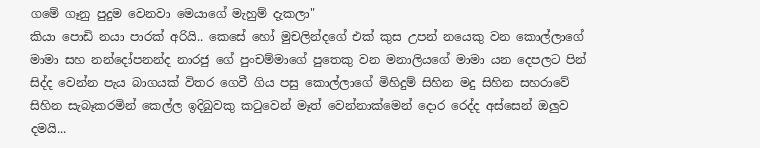ගමේ ගෑනු පුදුම වෙනවා මෙයාගේ මැහුම් දැකලා"
කියා පොඩි නයා පාරක් අරියි.. කෙසේ හෝ මුචලින්දගේ එක් කුස උපන් නයෙකු වන කොල්ලාගේ මාමා සහ නන්දෝපනන්ද නාරජු ගේ පුංචම්මාගේ පුතෙකු වන මනාලියගේ මාමා යන දෙපලට පින් සිද්ද වෙන්න පැය බාගයක් විතර ගෙවී ගිය පසු කොල්ලාගේ මිහිදුම් සිහින මදු සිහින සහරාවේ සිහින සැබෑකරමින් කෙල්ල ඉදිබුවකු කටුවෙන් මෑත් වෙන්නාක්මෙන් දොර රෙද්ද අස්සෙන් ඔලුව දමයි...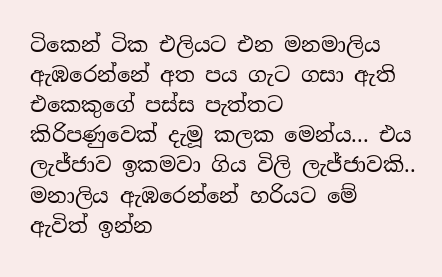ටිකෙන් ටික එලියට එන මනමාලිය ඇඹරෙන්නේ අත පය ගැට ගසා ඇති එකෙකුගේ පස්ස පැත්තට කිරිපණුවෙක් දැමූ කලක මෙන්ය... එය ලැජ්ජාව ඉකමවා ගිය විලි ලැජ්ජාවකි.. මනාලිය ඇඹරෙන්නේ හරියට මේ ඇවිත් ඉන්න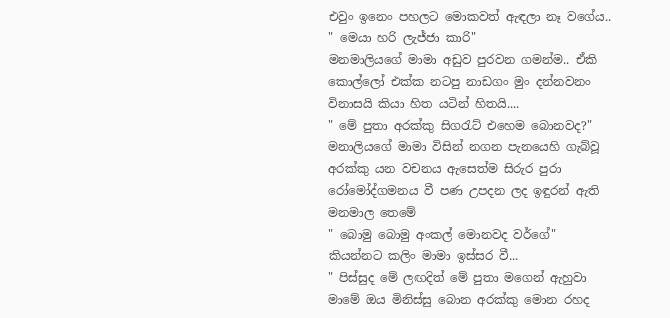එවුං ඉනෙං පහලට මොකවත් ඇඳලා නෑ වගේය..
" මෙයා හරි ලැජ්ජා කාරි"
මනමාලියගේ මාමා අඩුව පුරවන ගමන්ම.. ඒකි කොල්ලෝ එක්ක නටපු නාඩගං මුං දන්නවනං විනාසයි කියා හිත යටින් හිතයි....
" මේ පුතා අරක්කු සිගරැට් එහෙම බොනවද?"
මනාලියගේ මාමා විසින් නගන පැනයෙහි ගැබ්වූ අරක්කු යන වචනය ඇසෙත්ම සිරුර පුරා රෝමෝද්ගමනය වී පණ උපදන ලද ඉඳුරන් ඇති මනමාල තෙමේ
" බොමු බොමු අංකල් මොනවද වර්ගේ"
කියන්නට කලිං මාමා ඉස්සර වී...
" පිස්සුද මේ ලඟදිත් මේ පුතා මගෙන් ඇහුවා මාමේ ඔය මිනිස්සු බොන අරක්කු මොන රහද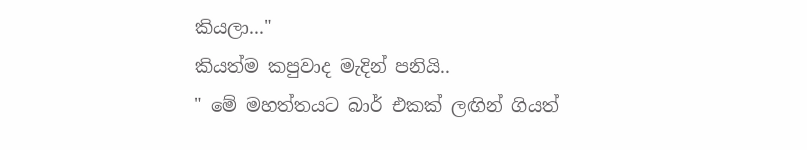කියලා..."
කියත්ම කපුවාද මැදින් පනියි..
" මේ මහත්තයට බාර් එකක් ලඟින් ගියත්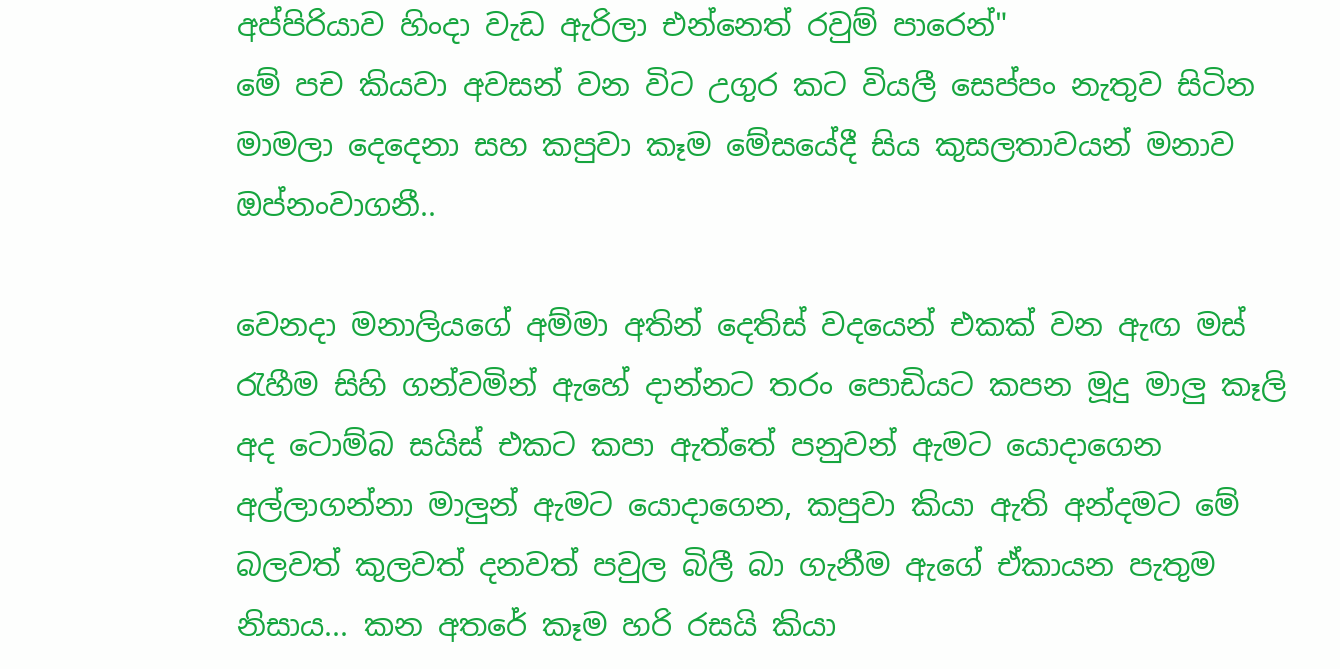අප්පිරියාව හිංදා වැඩ ඇරිලා එන්නෙත් රවුම් පාරෙන්"
මේ පච කියවා අවසන් වන විට උගුර කට වියලී සෙප්පං නැතුව සිටින මාමලා දෙදෙනා සහ කපුවා කෑම මේසයේදී සිය කුසලතාවයන් මනාව ඔප්නංවාගනී..

වෙනදා මනාලියගේ අම්මා අතින් දෙතිස් වදයෙන් එකක් වන ඇඟ මස් රැහීම සිහි ගන්වමින් ඇහේ දාන්නට තරං පොඩියට කපන මූදු මාලු කෑලි අද ටොම්බ සයිස් එකට කපා ඇත්තේ පනුවන් ඇමට යොදාගෙන අල්ලාගන්නා මාලුන් ඇමට යොදාගෙන, කපුවා කියා ඇති අන්දමට මේ බලවත් කුලවත් දනවත් පවුල බිලී බා ගැනීම ඇගේ ඒකායන පැතුම නිසාය... කන අතරේ කෑම හරි රසයි කියා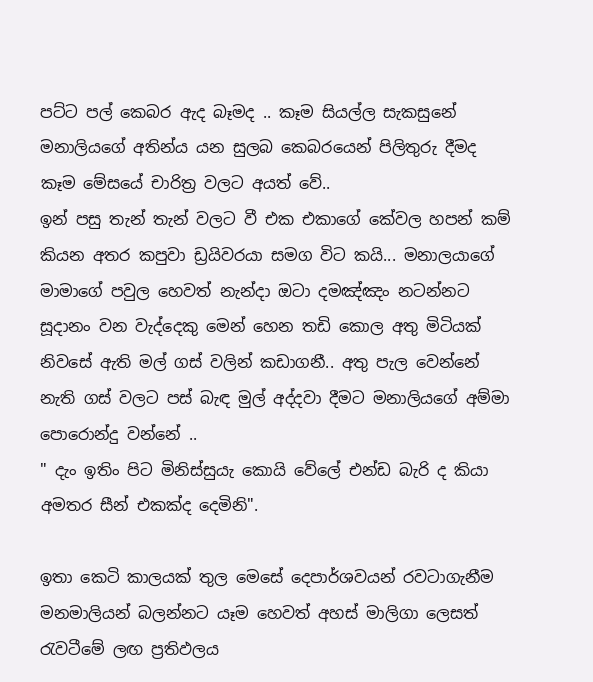පට්ට පල් කෙබර ඇද බෑමද .. කෑම සියල්ල සැකසුනේ මනාලියගේ අතින්ය යන සුලබ කෙබරයෙන් පිලිතුරු දීමද කෑම මේසයේ චාරිත්‍ර වලට අයත් වේ..
ඉන් පසු තැන් තැන් වලට වී එක එකාගේ කේවල හපන් කම් කියන අතර කපුවා ඩ්‍රයිවරයා සමග විට කයි... මනාලයාගේ මාමාගේ පවුල හෙවත් නැන්දා ඔටා දමඤ්ඤං නටන්නට සූදානං වන වැද්දෙකු මෙන් හෙන තඩි කොල අතු මිටියක් නිවසේ ඇති මල් ගස් වලින් කඩාගනී.. අතු පැල වෙන්නේ නැති ගස් වලට පස් බැඳ මුල් අද්දවා දීමට මනාලියගේ අම්මා පොරොන්දු වන්නේ ..
" දැං ඉතිං පිට මිනිස්සුයැ කොයි වේලේ එන්ඩ බැරි ද කියා අමතර සීන් එකක්ද දෙමිනි".

ඉතා කෙටි කාලයක් තුල මෙසේ දෙපාර්ශවයන් රවටාගැනීම මනමාලියන් බලන්නට යෑම හෙවත් අහස් මාලිගා ලෙසත් රැවටීමේ ලඟ ප්‍රතිඵලය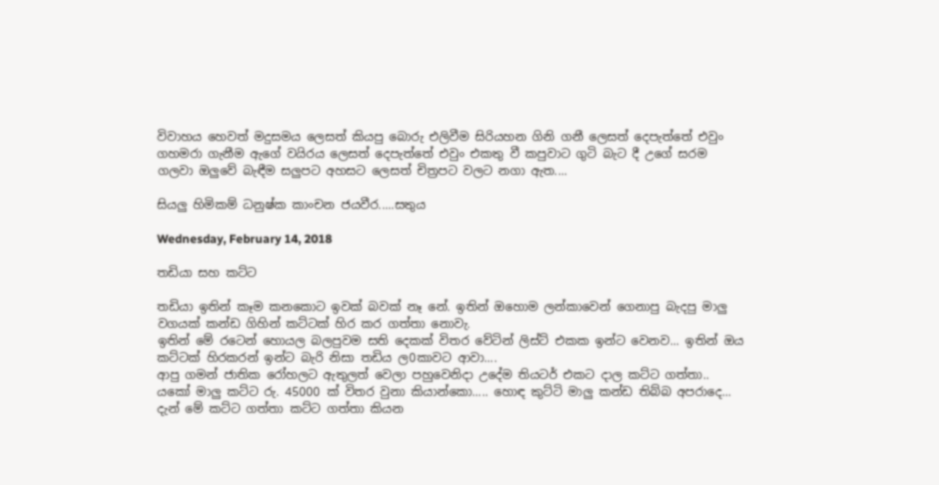විවාහය හෙවත් මදුසමය ලෙසත් කියපු බොරු එලිවීම සිරියහන ගිනි ගනී ලෙසත් දෙපැත්තේ එවුං ගහමරා ගැනීම ඇගේ වයිරය ලෙසත් දෙපැත්තේ එවුං එකතු වී කපුවාට ගුටි බැට දී උගේ සරම ගලවා ඔලුවේ බැඳීම සලුපට අහසට ලෙසත් චිත්‍රපට වලට නගා ඇත....

සියලු හිමිකම් ධනුෂ්ක කාංචන ජයවීර.....සතුය

Wednesday, February 14, 2018

තඩියා සහ කට්ට

තඩියා ඉතින් කෑම කනකොට ඉවක් බවක් නෑ නේ. ඉතින් ඔහොම ලන්කාවෙන් ගෙනාපු බැදපු මාලු වගයක් කන්ඩ ගිහින් කට්ටක් හිර කර ගත්තා නොවැ.
ඉතින් මේ රටෙන් හොයල බලපුවම සති දෙකක් විතර වේටින් ලිස්ට් එකක ඉන්ට වෙනව... ඉතින් ඔය කට්ටක් හිරකරන් ඉන්ට බැරි නිසා තඩිය ල0කාවට ආවා....
ආපු ගමන් ජාතික රෝහලට ඇතුලත් වෙලා පහුවෙනිදා උදේම තියටර් එකට දාල කට්ට ගත්තා..
යකෝ මාලු කට්ට රු. 45000 ක් විතර වුනා කියාන්කො..... හොඳ කුට්ටි මාලු කන්ඩ තිබ්බ අපරාදෙ...
දැන් මේ කට්ට ගත්තා කට්ට ගත්තා කියන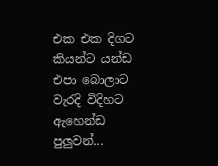එක එක දිගට කියන්ට යන්ඩ එපා බොලාට වැරදි විදිහට ඇහෙන්ඩ පුලුවන්...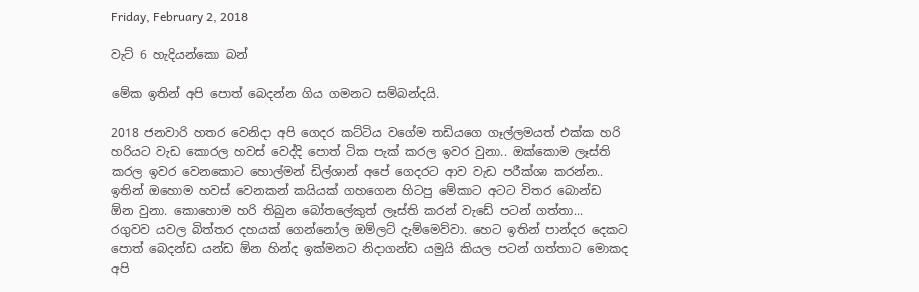Friday, February 2, 2018

වැට් 6 හැදියන්කො බන්

මේක ඉතින් අපි පොත් බෙදන්න ගිය ගමනට සම්බන්දයි.

2018 ජනවාරි හතර වෙනිදා අපි ගෙදර කට්ටිය වගේම තඩියගෙ ගෑල්ලමයත් එක්ක හරි හරියට වැඩ කොරල හවස් වෙද්දි පොත් ටික පැක් කරල ඉවර වුනා.. ඔක්කොම ලෑස්ති කරල ඉවර වෙනකොට හොල්මන් ඩිල්ශාන් අපේ ගෙදරට ආව වැඩ පරීක්ශා කරන්න.. ඉතින් ඔහොම හවස් වෙනකන් කයියක් ගහගෙන හිටපු මේකාට අටට විතර බොන්ඩ ඕන වුනා. කොහොම හරි තිබුන බෝතලේකුත් ලෑස්ති කරන් වැඩේ පටන් ගත්තා... රගුවව යවල බිත්තර දහයක් ගෙන්නෝල ඔම්ලට් දැම්මෙව්වා. හෙට ඉතින් පාන්දර දෙකට පොත් බෙදන්ඩ යන්ඩ ඕන හින්ද ඉක්මනට නිදාගන්ඩ යමුයි කියල පටන් ගත්තාට මොකද අපි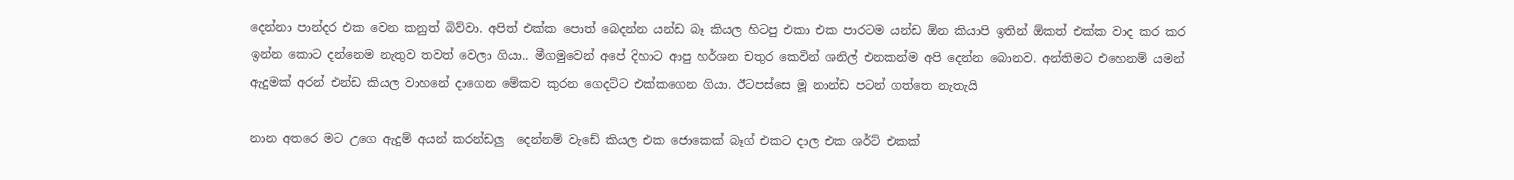දෙන්නා පාන්දර එක වෙන කනුත් බිව්වා. අපිත් එක්ක පොත් බෙදන්න යන්ඩ බෑ කියල හිටපු එකා එක පාරටම යන්ඩ ඕන කියාපි ඉතින් ඕකත් එක්ක වාද කර කර ඉන්න කොට දන්නෙම නැතුව තවත් වෙලා ගියා.. මීගමුවෙන් අපේ දිහාට ආපු හර්ශන චතුර කෙවින් ශනිල් එනකන්ම අපි දෙන්න බොනව. අන්තිමට එහෙනම් යමන් ඇදුමක් අරන් එන්ඩ කියල වාහනේ දාගෙන මේකව කුරන ගෙදට්ට එක්කගෙන ගියා. ඊටපස්සෙ මූ නාන්ඩ පටන් ගත්තෙ නැතැයි

නාන අතරෙ මට උගෙ ඇදුම් අයන් කරන්ඩලු  දෙන්නම් වැඩේ කියල එක ජොකෙක් බෑග් එකට දාල එක ශර්ට් එකක්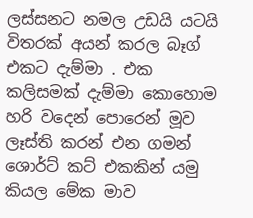ලස්සනට නමල උඩයි යටයි විතරක් අයන් කරල බෑග් එකට දැම්මා . එක කලිසමක් දැම්මා කොහොම හරි වදෙන් පොරෙන් මූව ලෑස්ති කරන් එන ගමන් ශොර්ට් කට් එකකින් යමු කියල මේක මාව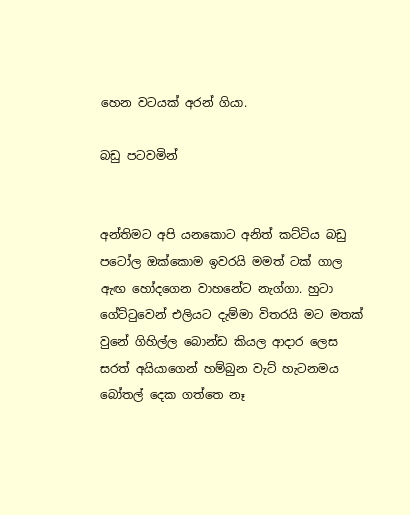හෙන වටයක් අරන් ගියා.

බඩු පටවමින්


අන්තිමට අපි යනකොට අනිත් කට්ටිය බඩු පටෝල ඔක්කොම ඉවරයි මමත් ටක් ගාල ඇඟ හෝදගෙන වාහනේට නැග්ගා. හුටා ගේට්ටුවෙන් එලියට දැම්මා විතරයි මට මතක් වුනේ ගිහිල්ල බොන්ඩ කියල ආදාර ලෙස සරත් අයියාගෙන් හම්බුන වැට් හැටනමය බෝතල් දෙක ගත්තෙ නෑ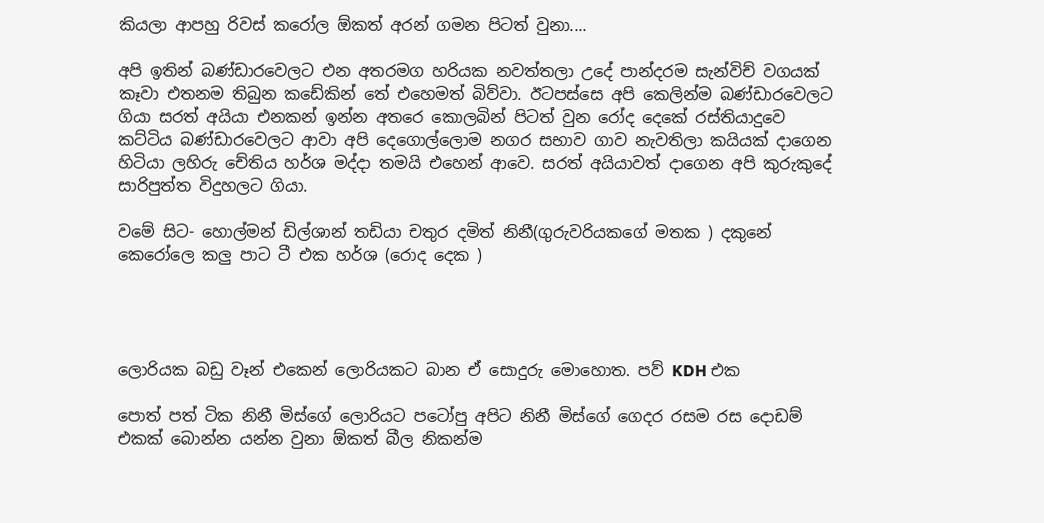කියලා ආපහු රිවස් කරෝල ඕකත් අරන් ගමන පිටත් වුනා....

අපි ඉතින් බණ්ඩාරවෙලට එන අතරමග හරියක නවත්තලා උදේ පාන්දරම සැන්විච් වගයක් කෑවා එතනම තිබුන කඩේකින් තේ එහෙමත් බිව්වා. ඊටපස්සෙ අපි කෙලින්ම බණ්ඩාරවෙලට ගියා සරත් අයියා එනකන් ඉන්න අතරෙ කොලබින් පිටත් වුන රෝද දෙකේ රස්තියාදුවෙ කට්ටිය බණ්ඩාරවෙලට ආවා අපි දෙගොල්ලොම නගර සභාව ගාව නැවතිලා කයියක් දාගෙන හිටියා ලහිරු චේතිය හර්ශ මද්දා තමයි එහෙන් ආවෙ. සරත් අයියාවත් දාගෙන අපි කුරුකුදේ සාරිපුත්ත විදුහලට ගියා.

වමේ සිට- හොල්මන් ඩිල්ශාන් තඩියා චතුර දමිත් නිනී(ගුරුවරියකගේ මතක ) දකුනේ කෙරෝලෙ කලු පාට ටී එක හර්ශ (රොද දෙක )




ලොරියක බඩු වෑන් එකෙන් ලොරියකට බාන ඒ සොදුරු මොහොත. පව් KDH එක

පොත් පත් ටික නිනී මිස්ගේ ලොරියට පටෝපු අපිට නිනී මිස්ගේ ගෙදර රසම රස දොඩම් එකක් බොන්න යන්න වුනා ඕකත් බීල නිකන්ම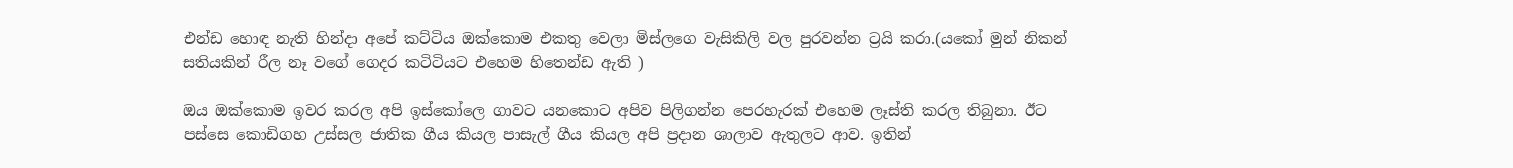එන්ඩ හොඳ නැති හින්දා අපේ කට්ටිය ඔක්කොම එකතු වෙලා මිස්ලගෙ වැසිකිලි වල පුරවන්න ට්‍රයි කරා.(යකෝ මුන් නිකන් සතියකින් රීල නෑ වගේ ගෙදර කටිටියට එහෙම හිතෙන්ඩ ඇති )

ඔය ඔක්කොම ඉවර කරල අපි ඉස්කෝලෙ ගාවට යනකොට අපිව පිලිගන්න පෙරහැරක් එහෙම ලෑස්ති කරල තිබුනා. ඊට පස්සෙ කොඩිගහ උස්සල ජාතික ගීය කියල පාසැල් ගීය කියල අපි ප්‍රදාන ශාලාව ඇතුලට ආව. ඉතින්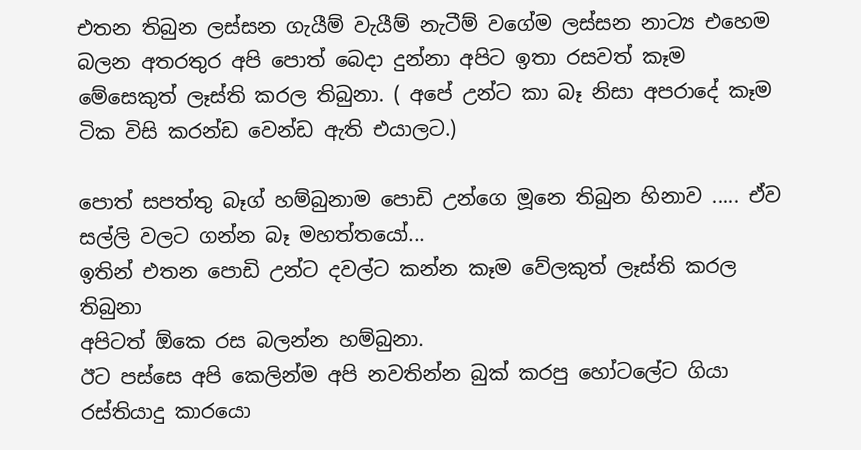එතන තිබුන ලස්සන ගැයීම් වැයීම් නැටීම් වගේම ලස්සන නාට්‍ය එහෙම බලන අතරතුර අපි පොත් බෙදා දුන්නා අපිට ඉතා රසවත් කෑම මේසෙකුත් ලෑස්ති කරල තිබුනා. ( අපේ උන්ට කා බෑ නිසා අපරාදේ කෑම ටික විසි කරන්ඩ වෙන්ඩ ඇති එයාලට.)

පොත් සපත්තු බෑග් හම්බුනාම පොඩි උන්ගෙ මූනෙ තිබුන හිනාව ..... ඒව සල්ලි වලට ගන්න බෑ මහත්තයෝ...
ඉතින් එතන පොඩි උන්ට දවල්ට කන්න කෑම වේලකුත් ලෑස්ති කරල තිබුනා
අපිටත් ඕකෙ රස බලන්න හම්බුනා.
ඊට පස්සෙ අපි කෙලින්ම අපි නවතින්න බුක් කරපු හෝටලේට ගියා රස්තියාදු කාරයො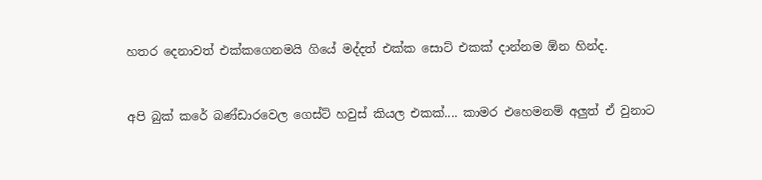හතර දෙනාවත් එක්කගෙනමයි ගියේ මද්දත් එක්ක සොට් එකක් දාන්නම ඕන හින්ද.


අපි බුක් කරේ බණ්ඩාරවෙල ගෙස්ට් හවුස් කියල එකක්.... කාමර එහෙමනම් අලුත් ඒ වුනාට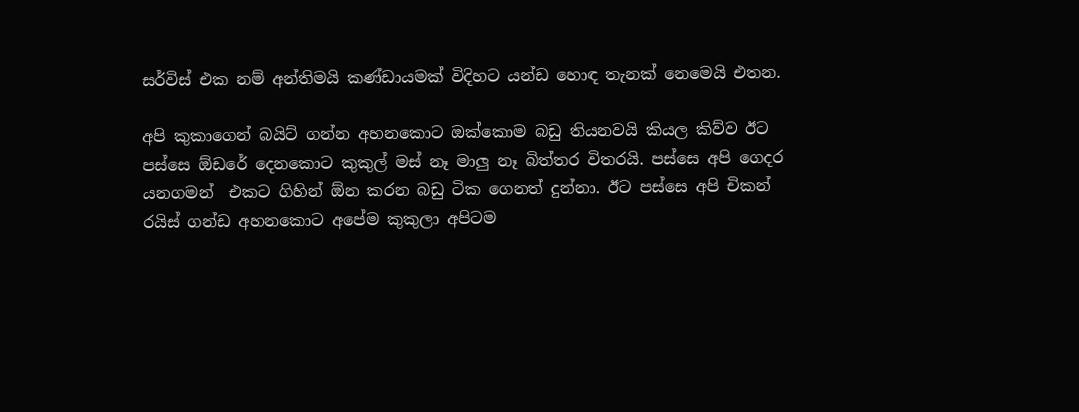සර්විස් එක නම් අන්තිමයි කණ්ඩායමක් විදිහට යන්ඩ හොඳ තැනක් නෙමෙයි එතන.

අපි කුකාගෙන් බයිට් ගන්න අහනකොට ඔක්කොම බඩු තියනවයි කියල කිව්ව ඊට පස්සෙ ඕඩරේ දෙනකොට කුකුල් මස් නෑ මාලු නෑ බිත්තර විතරයි. පස්සෙ අපි ගෙදර යනගමන්  එකට ගිහින් ඕන කරන බඩු ටික ගෙනත් දුන්නා. ඊට පස්සෙ අපි චිකන් රයිස් ගන්ඩ අහනකොට අපේම කුකුලා අපිටම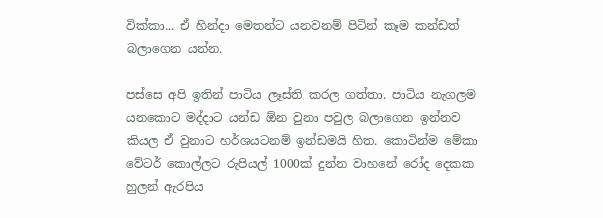වික්කා... ඒ හින්දා මෙතන්ට යනවනම් පිටින් කෑම කන්ඩත් බලාගෙන යන්න.

පස්සෙ අපි ඉතින් පාටිය ලෑස්ති කරල ගත්තා. පාටිය නැගලම යනකොට මද්දාට යන්ඩ ඕන වුනා පවුල බලාගෙන ඉන්නව කියල ඒ වුනාට හර්ශයටනම් ඉන්ඩමයි හිත. කොටින්ම මේකා වේටර් කොල්ලට රුපියල් 1000ක් දුන්න වාහනේ රෝද දෙකක හුලන් ඇරපිය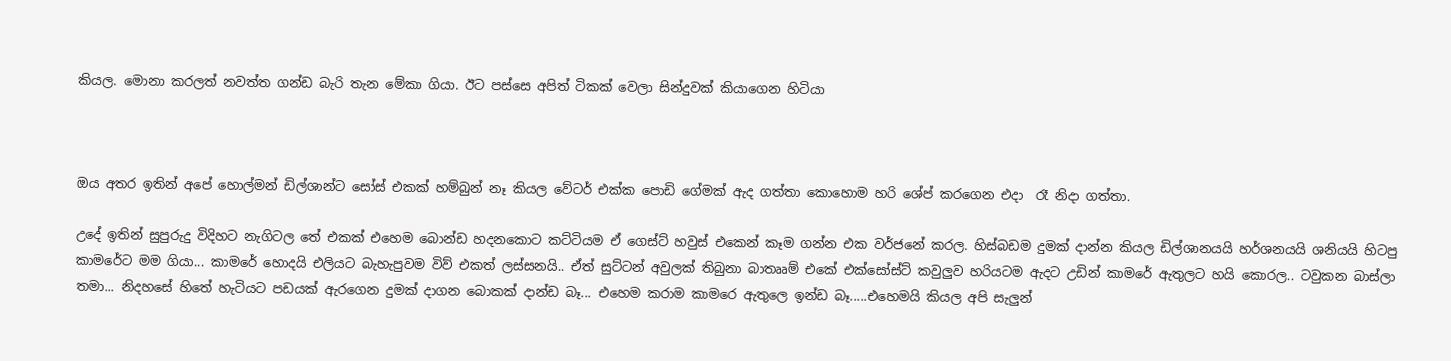කියල. මොනා කරලත් නවත්ත ගන්ඩ බැරි තැන මේකා ගියා. ඊට පස්සෙ අපිත් ටිකක් වෙලා සින්දුවක් කියාගෙන හිටියා



ඔය අතර ඉතින් අපේ හොල්මන් ඩිල්ශාන්ට සෝස් එකක් හම්බුන් නෑ කියල වේටර් එක්ක පොඩි ගේමක් ඇද ගත්තා කොහොම හරි ශේප් කරගෙන එදා  රෑ නිදා ගත්තා.

උදේ ඉතින් සුපුරුදු විදිහට නැගිටල තේ එකක් එහෙම බොන්ඩ හදනකොට කට්ටියම ඒ ගෙස්ට් හවුස් එකෙන් කෑම ගන්න එක වර්ජනේ කරල. හිස්බඩම දුමක් දාන්න කියල ඩිල්ශානයයි හර්ශනයයි ශනියයි හිටපු කාමරේට මම ගියා... කාමරේ හොදයි එලියට බැහැපුවම විව් එකත් ලස්සනයි.. ඒත් සුට්ටන් අවුලක් තිබුනා බාතෲම් එකේ එක්සෝස්ට් කවුලුව හරියටම ඇදට උඩින් කාමරේ ඇතුලට හයි කොරල.. ටවුකන බාස්ලා තමා... නිදහසේ හිතේ හැටියට පඩයක් ඇරගෙන දුමක් දාගන බොකක් දාන්ඩ බෑ... එහෙම කරාම කාමරෙ ඇතුලෙ ඉන්ඩ බෑ.....එහෙමයි කියල අපි සැලුන්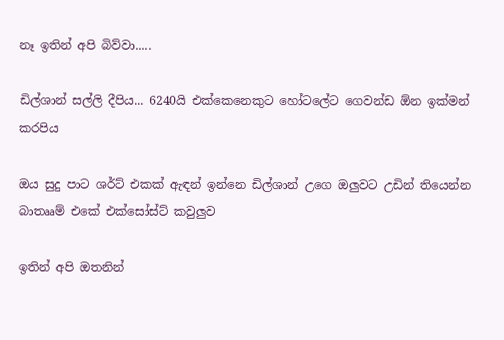නෑ ඉතින් අපි බිව්වා.....

ඩිල්ශාන් සල්ලි දීපිය... 6240යි එක්කෙනෙකුට හෝටලේට ගෙවන්ඩ ඕන ඉක්මන් කරපිය

ඔය සුදු පාට ශර්ට් එකක් ඇඳන් ඉන්නෙ ඩිල්ශාන් උගෙ ඔලුවට උඩින් තියෙන්න බාතෲම් එකේ එක්සෝස්ට් කවුලුව

ඉතින් අපි ඔතනින්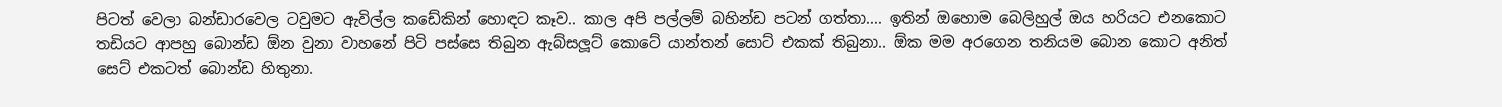පිටත් වෙලා බන්ඩාරවෙල ටවුමට ඇවිල්ල කඩේකින් හොඳට කෑව.. කාල අපි පල්ලම් බහින්ඩ පටන් ගත්තා.... ඉතින් ඔහොම බෙලිහුල් ඔය හරියට එනකොට තඩියට ආපහු බොන්ඩ ඕන වුනා වාහනේ පිටි පස්සෙ තිබුන ඇබ්සලූට් කොටේ යාන්තන් සොට් එකක් තිබුනා.. ඕක මම අරගෙන තනියම බොන කොට අනිත් සෙට් එකටත් බොන්ඩ හිතුනා.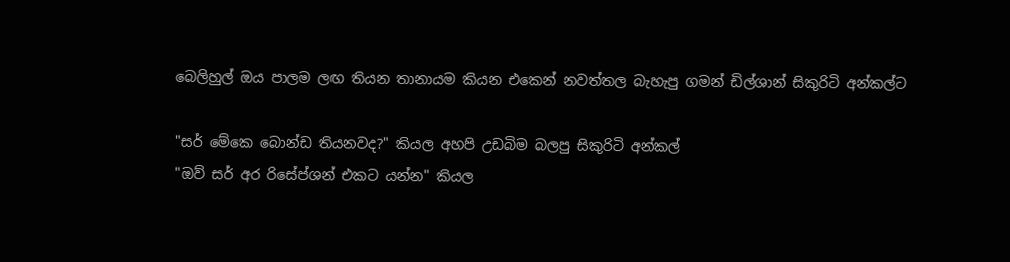බෙලිහුල් ඔය පාලම ලඟ තියන තානායම කියන එකෙන් නවත්තල බැහැපු ගමන් ඩිල්ශාන් සිකුරිටි අන්කල්ට

"සර් මේකෙ බොන්ඩ තියනවද?" කියල අහපි උඩබිම බලපු සිකුරිටි අන්කල්
"ඔව් සර් අර රිසේප්ශන් එකට යන්න" කියල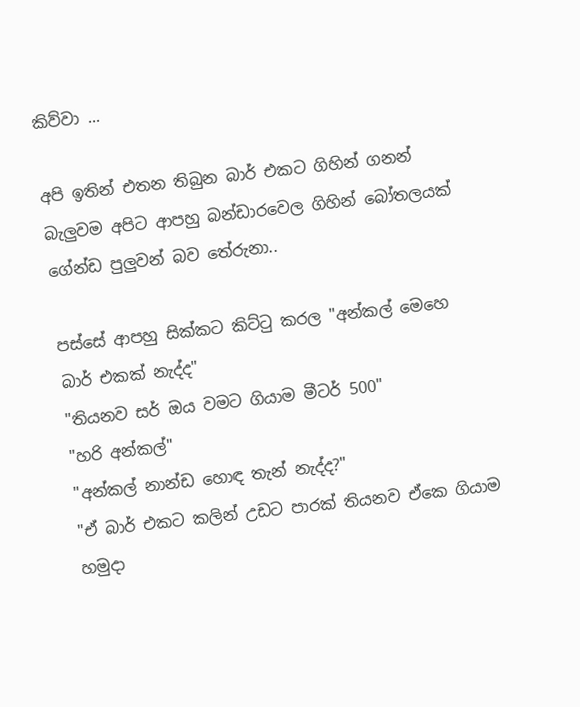කිව්වා ...

අපි ඉතින් එතන තිබුන බාර් එකට ගිහින් ගනන් බැලුවම අපිට ආපහු බන්ඩාරවෙල ගිහින් බෝතලයක් ගේන්ඩ පුලුවන් බව තේරුනා..

පස්සේ ආපහු සික්කට කිට්ටු කරල "අන්කල් මෙහෙ බාර් එකක් නැද්ද"
"තියනව සර් ඔය වමට ගියාම මීටර් 500"
"හරි අන්කල්"
"අන්කල් නාන්ඩ හොඳ තැන් නැද්ද?"
"ඒ බාර් එකට කලින් උඩට පාරක් තියනව ඒකෙ ගියාම හමුදා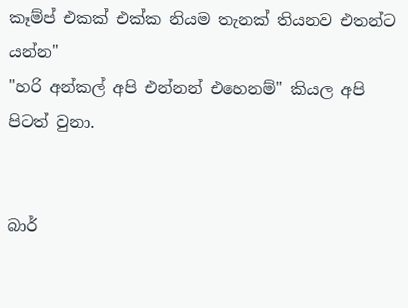කෑම්ප් එකක් එක්ක නියම තැනක් තියනව එතන්ට යන්න"
"හරි අන්කල් අපි එන්නන් එහෙනම්" කියල අපි පිටත් වුනා.


බාර්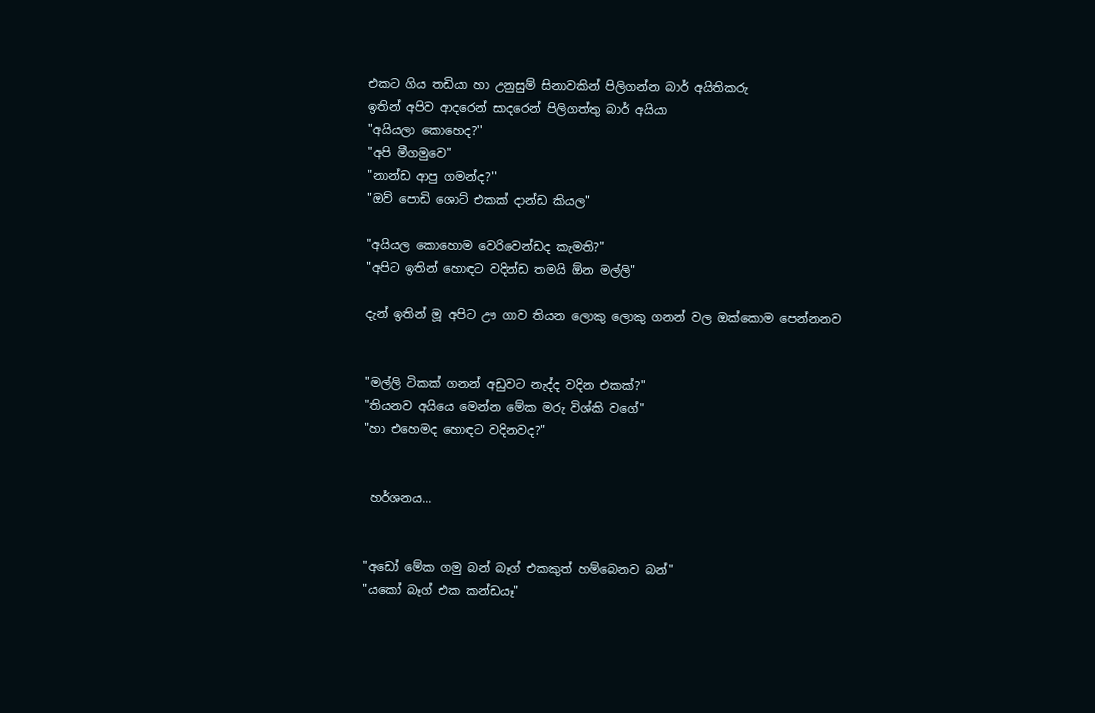එකට ගිය තඩියා හා උනුසුම් සිනාවකින් පිලිගන්න බාර් අයිතිකරු
ඉතින් අපිව ආදරෙන් සාදරෙන් පිලිගත්තු බාර් අයියා
"අයියලා කොහෙද?''
"අපි මීගමුවෙ"
"නාන්ඩ ආපු ගමන්ද?''
"ඔව් පොඩි ශොට් එකක් දාන්ඩ කියල"

"අයියල කොහොම වෙරිවෙන්ඩද කැමති?"
"අපිට ඉතින් හොඳට වදින්ඩ තමයි ඕන මල්ලි"

දැන් ඉතින් මූ අපිට ඌ ගාව තියන ලොකු ලොකු ගනන් වල ඔක්කොම පෙන්නනව


"මල්ලි ටිකක් ගනන් අඩුවට නැද්ද වදින එකක්?"
"තියනව අයියෙ මෙන්න මේක මරු විශ්කි වගේ"
"හා එහෙමද හොඳට වදිනවද?"


 හර්ශනය...


"අඩෝ මේක ගමු බන් බෑග් එකකුත් හම්බෙනව බන්"
"යකෝ බෑග් එක කන්ඩයෑ"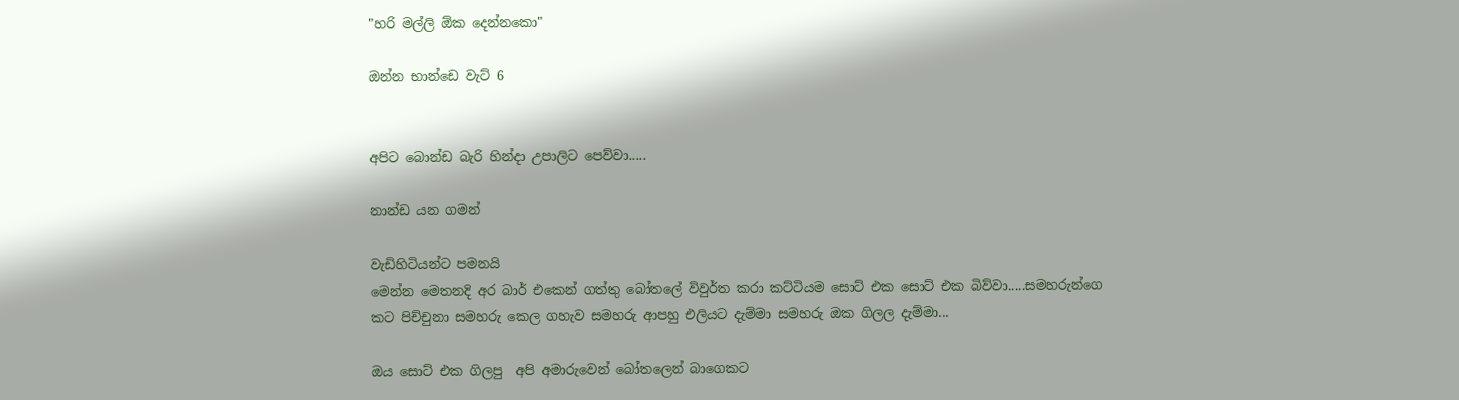"හරි මල්ලි ඕක දෙන්නකො"

ඔන්න භාන්ඩෙ වැට් 6


අපිට බොන්ඩ බැරි හින්දා උපාලිට පෙව්වා.....

නාන්ඩ යන ගමන්

වැඩිහිටියන්ට පමනයි
මෙන්න මෙතනදි අර බාර් එකෙන් ගත්තු බෝතලේ විවුර්ත කරා කට්ටියම සොට් එක සොට් එක බිව්වා.....සමහරුන්ගෙ කට පිච්චුනා සමහරු කෙල ගහැව සමහරු ආපහු එලියට දැම්මා සමහරු ඔක ගිලල දැම්මා...

ඔය සොට් එක ගිලපු  අපි අමාරුවෙන් බෝතලෙන් බාගෙකට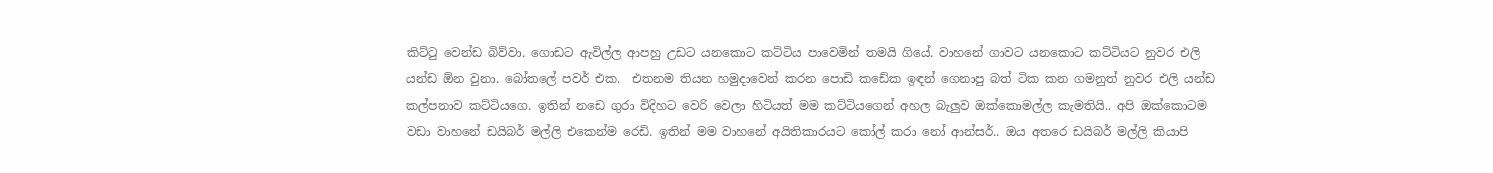කිට්ටු වෙන්ඩ බිව්වා. ගොඩට ඇවිල්ල ආපහු උඩට යනකොට කට්ටිය පාවෙමින් තමයි ගියේ. වාහනේ ගාවට යනකොට කට්ටියට නුවර එලි යන්ඩ ඕන වුනා. බෝතලේ පවර් එක.  එතනම තියන හමුදාවෙන් කරන පොඩි කඩේක ඉඳන් ගෙනාපු බත් ටික කන ගමනුත් නුවර එලි යන්ඩ කල්පනාව කට්ටියගෙ. ඉතින් නඩෙ ගුරා විදිහට වෙරි වෙලා හිටියත් මම කට්ටියගෙන් අහල බැලුව ඔක්කොමල්ල කැමතියි.. අපි ඔක්කොටම වඩා වාහනේ ඩයිබර් මල්ලි එකෙන්ම රෙඩි. ඉතින් මම වාහනේ අයිතිකාරයට කෝල් කරා නෝ ආන්සර්.. ඔය අතරෙ ඩයිබර් මල්ලි කියාපි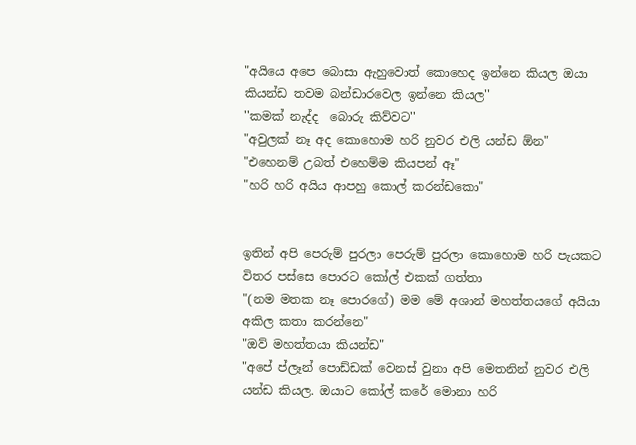"අයියෙ අපෙ බොසා ඇහුවොත් කොහෙද ඉන්නෙ කියල ඔයා කියන්ඩ තවම බන්ඩාරවෙල ඉන්නෙ කියල''
''කමක් නැද්ද  බොරු කිව්වට''
"අවුලක් නෑ අද කොහොම හරි නුවර එලි යන්ඩ ඕන"
"එහෙනම් උබත් එහෙම්ම කියපන් ඈ"
"හරි හරි අයිය ආපහු කොල් කරන්ඩකො"


ඉතින් අපි පෙරුම් පුරලා පෙරුම් පුරලා කොහොම හරි පැයකට විතර පස්සෙ පොරට කෝල් එකක් ගත්තා
"(නම මතක නෑ පොරගේ) මම මේ අශාන් මහත්තයගේ අයියා අකිල කතා කරන්නෙ"
"ඔව් මහත්තයා කියන්ඩ"
"අපේ ප්ලෑන් පොඩ්ඩක් වෙනස් වුනා අපි මෙතනින් නුවර එලි යන්ඩ කියල. ඔයාට කෝල් කරේ මොනා හරි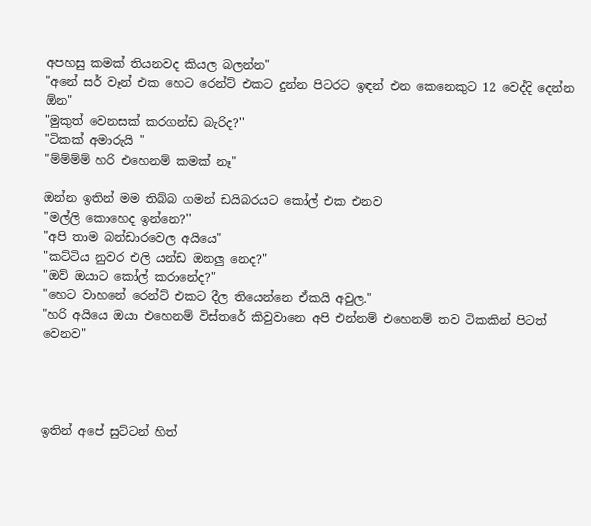අපහසු කමක් තියනවද කියල බලන්න"
"අනේ සර් වෑන් එක හෙට රෙන්ට් එකට දුන්න පිටරට ඉඳන් එන කෙනෙකුට 12 වෙද්දි දෙන්න ඕන"
"මුකුත් වෙනසක් කරගන්ඩ බැරිද?''
"ටිකක් අමාරුයි "
"ම්ම්ම්ම් හරි එහෙනම් කමක් නෑ"

ඔන්න ඉතින් මම තිබ්බ ගමන් ඩයිබරයට කෝල් එක එනව
"මල්ලි කොහෙද ඉන්නෙ?''
"අපි තාම බන්ඩාරවෙල අයියෙ"
"කට්ටිය නුවර එලි යන්ඩ ඔනලු නෙද?"
"ඔව් ඔයාට කෝල් කරානේද?"
"හෙට වාහනේ රෙන්ට් එකට දීල තියෙන්නෙ ඒකයි අවුල."
"හරි අයියෙ ඔයා එහෙනම් විස්තරේ කිවුවානෙ අපි එන්නම් එහෙනම් තව ටිකකින් පිටත් වෙනව"




ඉතින් අපේ සුට්ටන් හිත්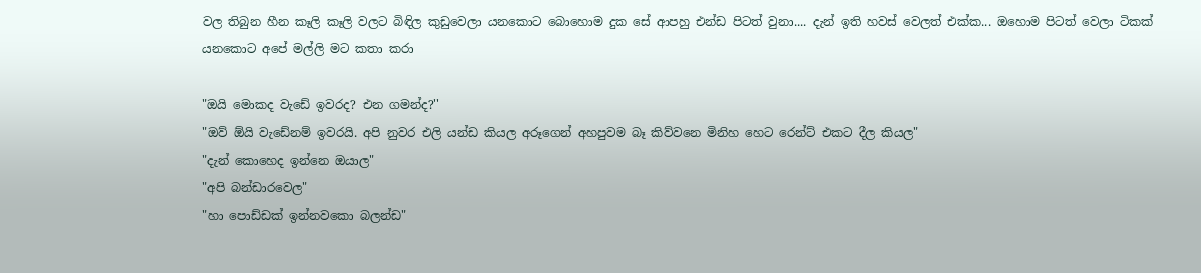වල තිබුන හීන කෑලි කෑලි වලට බිඳිල කුඩුවෙලා යනකොට බොහොම දුක සේ ආපහු එන්ඩ පිටත් වුනා.... දැන් ඉති හවස් වෙලත් එක්ක... ඔහොම පිටත් වෙලා ටිකක් යනකොට අපේ මල්ලි මට කතා කරා

"ඔයි මොකද වැඩේ ඉවරද? එන ගමන්ද?''
"ඔව් ඕයි වැඩේනම් ඉවරයි. අපි නුවර එලි යන්ඩ කියල අරූගෙන් අහපුවම බෑ කිව්වනෙ මිනිහ හෙට රෙන්ට් එකට දීල කියල"
"දැන් කොහෙද ඉන්නෙ ඔයාල"
"අපි බන්ඩාරවෙල"
"හා පොඩ්ඩක් ඉන්නවකො බලන්ඩ"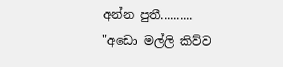අන්න පුතී..........
"අඩො මල්ලි කිව්ව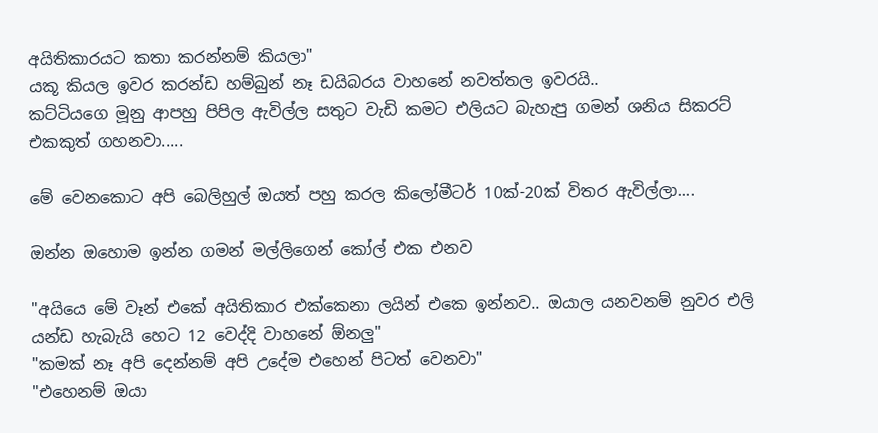අයිතිකාරයට කතා කරන්නම් කියලා"
යකූ කියල ඉවර කරන්ඩ හම්බුන් නෑ ඩයිබරය වාහනේ නවත්තල ඉවරයි..
කට්ටියගෙ මූනු ආපහු පිපිල ඇවිල්ල සතුට වැඩි කමට එලියට බැහැපු ගමන් ශනිය සිකරට් එකකුත් ගහනවා.....

මේ වෙනකොට අපි බෙලිහුල් ඔයත් පහු කරල කිලෝමීටර් 10ක්-20ක් විතර ඇවිල්ලා....

ඔන්න ඔහොම ඉන්න ගමන් මල්ලිගෙන් කෝල් එක එනව

"අයියෙ මේ වෑන් එකේ අයිතිකාර එක්කෙනා ලයින් එකෙ ඉන්නව.. ඔයාල යනවනම් නුවර එලි යන්ඩ හැබැයි හෙට 12 වෙද්දි වාහනේ ඕනලු"
"කමක් නෑ අපි දෙන්නම් අපි උදේම එහෙන් පිටත් වෙනවා"
"එහෙනම් ඔයා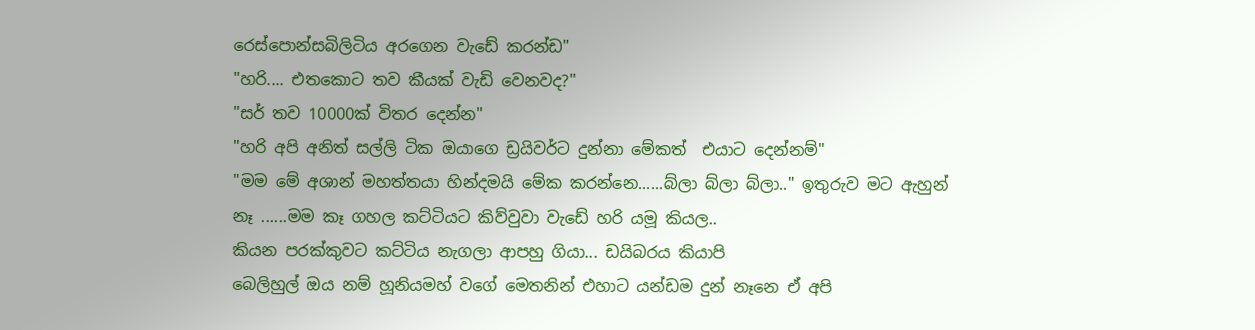රෙස්පොන්සබිලිටිය අරගෙන වැඩේ කරන්ඩ"
"හරි.... එතකොට තව කීයක් වැඩි වෙනවද?''
"සර් තව 10000ක් විතර දෙන්න"
"හරි අපි අනිත් සල්ලි ටික ඔයාගෙ ඩ්‍රයිවර්ට දුන්නා මේකත්  එයාට දෙන්නම්"
"මම මේ අශාන් මහත්තයා හින්දමයි මේක කරන්නෙ......බ්ලා බ්ලා බ්ලා.." ඉතුරුව මට ඇහුන් නෑ ......මම කෑ ගහල කට්ටියට කිව්වුවා වැඩේ හරි යමූ කියල..
කියන පරක්කුවට කට්ටිය නැගලා ආපහු ගියා... ඩයිබරය කියාපි
බෙලිහුල් ඔය නම් හූනියමහ් වගේ මෙතනින් එහාට යන්ඩම දුන් නෑනෙ ඒ අපි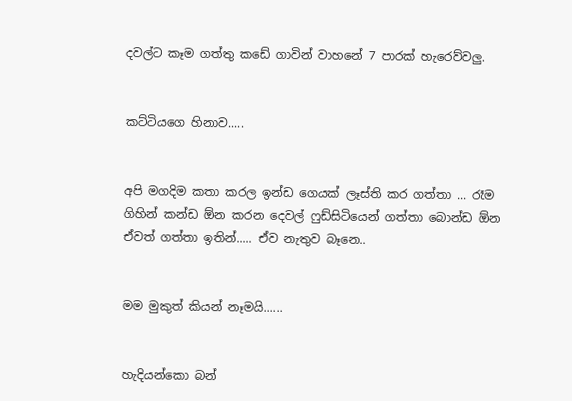දවල්ට කෑම ගත්තු කඩේ ගාවින් වාහනේ 7 පාරක් හැරෙව්වලු.


කට්ටියගෙ හිනාව.....


අපි මගදිම කතා කරල ඉන්ඩ ගෙයක් ලෑස්ති කර ගත්තා ... රෑම ගිහින් කන්ඩ ඕන කරන දෙවල් ෆුඩ්සිටියෙන් ගත්තා බොන්ඩ ඕන ඒවත් ගත්තා ඉතින්..... ඒව නැතුව බෑනෙ..


මම මුකුත් කියන් නෑමයි......


හැදියන්කො බන්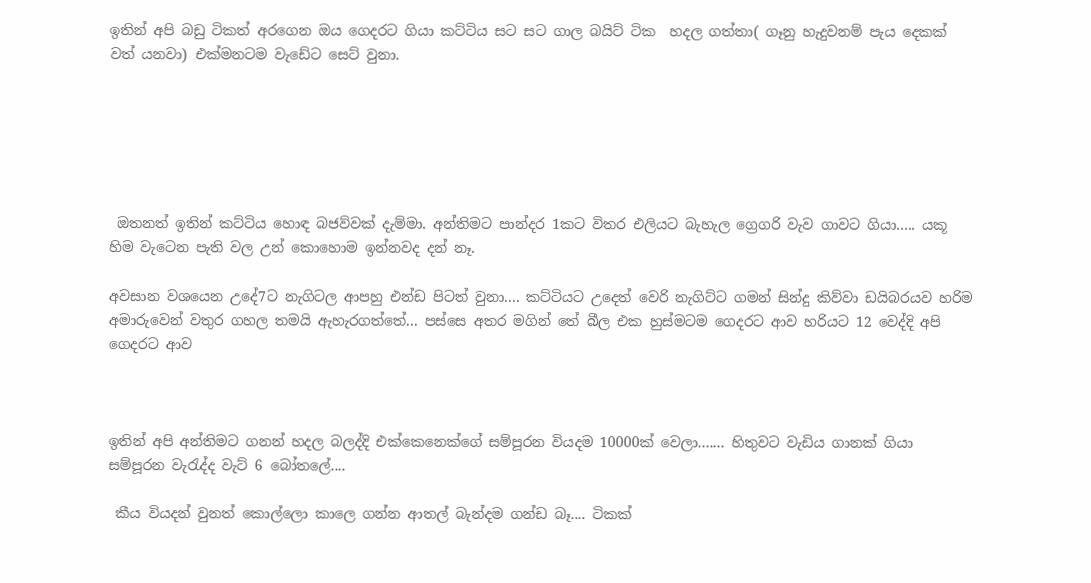ඉතින් අපි බඩු ටිකත් අරගෙන ඔය ගෙදරට ගියා කට්ටිය සට සට ගාල බයිට් ටික  හදල ගත්තා( ගෑනු හැදුවනම් පැය දෙකක් වත් යනවා) එක්මනටම වැඩේට සෙට් වුනා.






 ඔතනත් ඉතින් කට්ටිය හොඳ බජව්වක් දැම්මා. අන්තිමට පාන්දර 1කට විතර එලියට බැහැල ග්‍රෙගරි වැව ගාවට ගියා..... යකූ හිම වැටෙන පැති වල උන් කොහොම ඉන්නවද දන් නෑ.

අවසාන වශයෙන උදේ7ට නැගිටල ආපහු එන්ඩ පිටත් වුනා.... කට්ටියට උදෙත් වෙරි නැගිට්ට ගමන් සින්දු කිව්වා ඩයිබරයව හරිම අමාරුවෙන් වතුර ගහල තමයි ඇහැරගත්තේ... පස්සෙ අතර මගින් තේ බීල එක හුස්මටම ගෙදරට ආව හරියට 12 වෙද්දි අපි ගෙදරට ආව



ඉතින් අපි අන්තිමට ගනන් හදල බලද්දි එක්කෙනෙක්ගේ සම්පූරන වියදම 10000ක් වෙලා....... හිතුවට වැඩිය ගානක් ගියා සම්පූරන වැරැද්ද වැට් 6 බෝතලේ....

 කීය වියදන් වුනත් කොල්ලො කාලෙ ගන්න ආතල් බැන්දම ගන්ඩ බෑ.... ටිකක්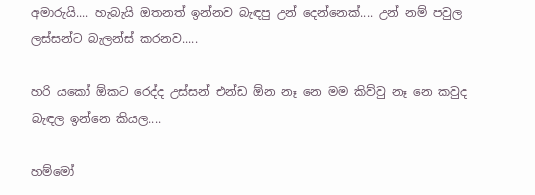අමාරුයි.... හැබැයි ඔතනත් ඉන්නව බැඳපු උන් දෙන්නෙක්.... උන් නම් පවුල ලස්සන්ට බැලන්ස් කරනව.....

හරි යකෝ ඕකට රෙද්ද උස්සන් එන්ඩ ඕන නෑ නෙ මම කිව්වු නෑ නෙ කවුද බැඳල ඉන්නෙ කියල....

හම්මෝ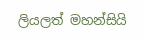ලියලත් මහන්සියි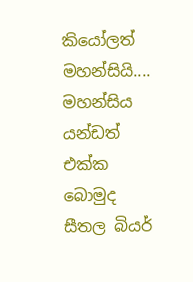කියෝලත් මහන්සියි.... මහන්සිය යන්ඩත් එක්ක බොමුද සීතල බියර්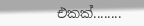එකක්........